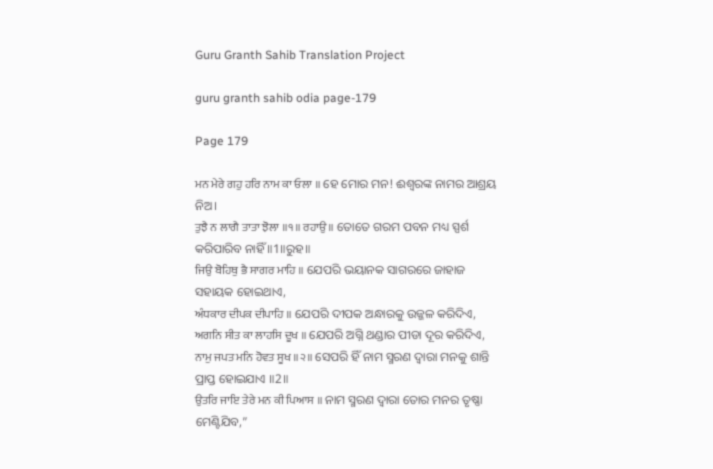Guru Granth Sahib Translation Project

guru granth sahib odia page-179

Page 179

ਮਨ ਮੇਰੇ ਗਹੁ ਹਰਿ ਨਾਮ ਕਾ ਓਲਾ ॥ ହେ ମୋର ମନ! ଈଶ୍ବରଙ୍କ ନାମର ଆଶ୍ରୟ ନିଅ।
ਤੁਝੈ ਨ ਲਾਗੈ ਤਾਤਾ ਝੋਲਾ ॥੧॥ ਰਹਾਉ ॥ ତୋତେ ଗରମ ପବନ ମଧ୍ୟ ସ୍ପର୍ଶ କରିପାରିବ ନାହିଁ ॥1॥ରୁହ॥
ਜਿਉ ਬੋਹਿਥੁ ਭੈ ਸਾਗਰ ਮਾਹਿ ॥ ଯେପରି ଭୟାନକ ସାଗରରେ ଜାହାଜ ସହାୟକ ହୋଇଥାଏ,
ਅੰਧਕਾਰ ਦੀਪਕ ਦੀਪਾਹਿ ॥ ଯେପରି ଦୀପକ ଅନ୍ଧାରକୁ ଉଜ୍ଜଳ କରିଦିଏ,
ਅਗਨਿ ਸੀਤ ਕਾ ਲਾਹਸਿ ਦੂਖ ॥ ଯେପରି ଅଗ୍ନି ଥଣ୍ଡାର ପୀଡା ଦୂର କରିଦିଏ,
ਨਾਮੁ ਜਪਤ ਮਨਿ ਹੋਵਤ ਸੂਖ ॥੨॥ ସେପରି ହିଁ ନାମ ସ୍ମରଣ ଦ୍ଵାରା ମନକୁ ଶାନ୍ତି ପ୍ରାପ୍ତ ହୋଇଯାଏ ॥2॥
ਉਤਰਿ ਜਾਇ ਤੇਰੇ ਮਨ ਕੀ ਪਿਆਸ ॥ ନାମ ସ୍ମରଣ ଦ୍ଵାରା ତୋର ମନର ତୃଷ୍ଣା ମେଣ୍ଟିଯିବ,”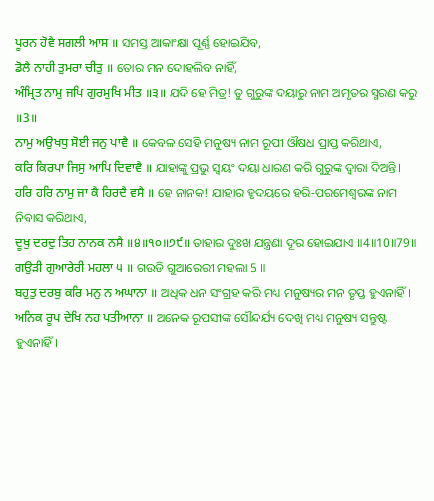ਪੂਰਨ ਹੋਵੈ ਸਗਲੀ ਆਸ ॥ ସମସ୍ତ ଆକାଂକ୍ଷା ପୂର୍ଣ୍ଣ ହୋଇଯିବ,
ਡੋਲੈ ਨਾਹੀ ਤੁਮਰਾ ਚੀਤੁ ॥ ତୋର ମନ ଦୋହଲିବ ନାହିଁ,
ਅੰਮ੍ਰਿਤ ਨਾਮੁ ਜਪਿ ਗੁਰਮੁਖਿ ਮੀਤ ॥੩॥ ଯଦି ହେ ମିତ୍ର! ତୁ ଗୁରୁଙ୍କ ଦୟାରୁ ନାମ ଅମୃତର ସ୍ମରଣ କରୁ ॥3॥
ਨਾਮੁ ਅਉਖਧੁ ਸੋਈ ਜਨੁ ਪਾਵੈ ॥ କେବଳ ସେହି ମନୁଷ୍ୟ ନାମ ରୂପୀ ଔଷଧ ପ୍ରାପ୍ତ କରିଥାଏ,
ਕਰਿ ਕਿਰਪਾ ਜਿਸੁ ਆਪਿ ਦਿਵਾਵੈ ॥ ଯାହାଙ୍କୁ ପ୍ରଭୁ ସ୍ଵୟଂ ଦୟା ଧାରଣ କରି ଗୁରୁଙ୍କ ଦ୍ଵାରା ଦିଅନ୍ତି।
ਹਰਿ ਹਰਿ ਨਾਮੁ ਜਾ ਕੈ ਹਿਰਦੈ ਵਸੈ ॥ ହେ ନାନକ! ଯାହାର ହୃଦୟରେ ହରି-ପରମେଶ୍ଵରଙ୍କ ନାମ ନିବାସ କରିଥାଏ,
ਦੂਖੁ ਦਰਦੁ ਤਿਹ ਨਾਨਕ ਨਸੈ ॥੪॥੧੦॥੭੯॥ ତାହାର ଦୁଃଖ ଯନ୍ତ୍ରଣା ଦୂର ହୋଇଯାଏ ॥4॥10॥79॥
ਗਉੜੀ ਗੁਆਰੇਰੀ ਮਹਲਾ ੫ ॥ ଗଉଡି ଗୁଆରେରୀ ମହଲା 5 ॥
ਬਹੁਤੁ ਦਰਬੁ ਕਰਿ ਮਨੁ ਨ ਅਘਾਨਾ ॥ ଅଧିକ ଧନ ସଂଗ୍ରହ କରି ମଧ୍ୟ ମନୁଷ୍ୟର ମନ ତୃପ୍ତ ହୁଏନାହିଁ।
ਅਨਿਕ ਰੂਪ ਦੇਖਿ ਨਹ ਪਤੀਆਨਾ ॥ ଅନେକ ରୂପସୀଙ୍କ ସୌନ୍ଦର୍ଯ୍ୟ ଦେଖି ମଧ୍ୟ ମନୁଷ୍ୟ ସନ୍ତୁଷ୍ଟ ହୁଏନାହିଁ।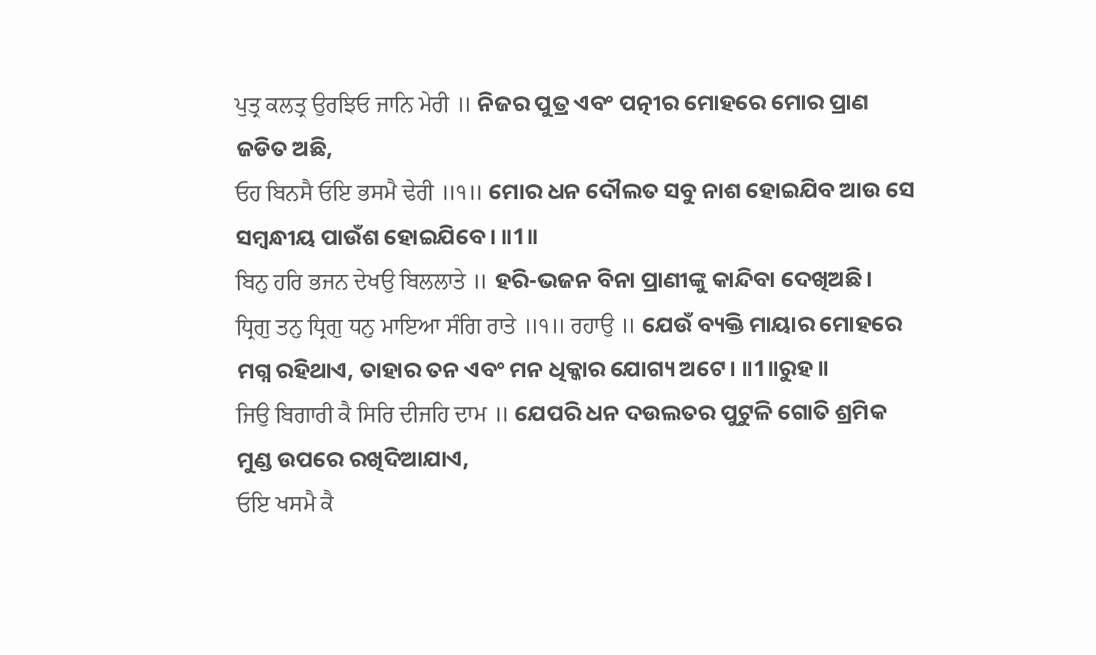ਪੁਤ੍ਰ ਕਲਤ੍ਰ ਉਰਝਿਓ ਜਾਨਿ ਮੇਰੀ ॥ ନିଜର ପୁତ୍ର ଏବଂ ପତ୍ନୀର ମୋହରେ ମୋର ପ୍ରାଣ ଜଡିତ ଅଛି,
ਓਹ ਬਿਨਸੈ ਓਇ ਭਸਮੈ ਢੇਰੀ ॥੧॥ ମୋର ଧନ ଦୌଲତ ସବୁ ନାଶ ହୋଇଯିବ ଆଉ ସେ ସମ୍ବନ୍ଧୀୟ ପାଉଁଶ ହୋଇଯିବେ। ॥1॥
ਬਿਨੁ ਹਰਿ ਭਜਨ ਦੇਖਉ ਬਿਲਲਾਤੇ ॥ ହରି-ଭଜନ ବିନା ପ୍ରାଣୀଙ୍କୁ କାନ୍ଦିବା ଦେଖିଅଛି।
ਧ੍ਰਿਗੁ ਤਨੁ ਧ੍ਰਿਗੁ ਧਨੁ ਮਾਇਆ ਸੰਗਿ ਰਾਤੇ ॥੧॥ ਰਹਾਉ ॥ ଯେଉଁ ବ୍ୟକ୍ତି ମାୟାର ମୋହରେ ମଗ୍ନ ରହିଥାଏ, ତାହାର ତନ ଏବଂ ମନ ଧିକ୍କାର ଯୋଗ୍ୟ ଅଟେ। ॥1॥ରୁହ॥
ਜਿਉ ਬਿਗਾਰੀ ਕੈ ਸਿਰਿ ਦੀਜਹਿ ਦਾਮ ॥ ଯେପରି ଧନ ଦଉଲତର ପୁଟୁଳି ଗୋତି ଶ୍ରମିକ ମୁଣ୍ଡ ଉପରେ ରଖିଦିଆଯାଏ,
ਓਇ ਖਸਮੈ ਕੈ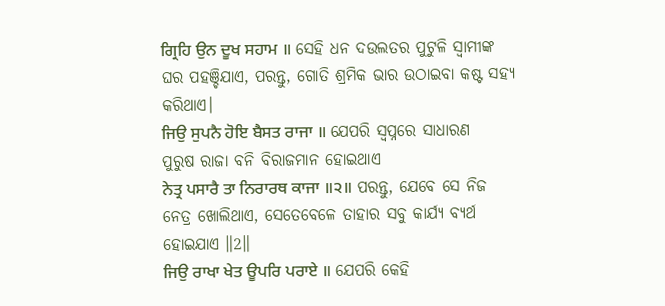ਗ੍ਰਿਹਿ ਉਨ ਦੂਖ ਸਹਾਮ ॥ ସେହି ଧନ ଦଉଲତର ପୁଟୁଳି ସ୍ବାମୀଙ୍କ ଘର ପହଞ୍ଚିଯାଏ, ପରନ୍ତୁ, ଗୋତି ଶ୍ରମିକ ଭାର ଉଠାଇବା କଷ୍ଟ ସହ୍ୟ କରିଥାଏ।
ਜਿਉ ਸੁਪਨੈ ਹੋਇ ਬੈਸਤ ਰਾਜਾ ॥ ଯେପରି ସ୍ଵପ୍ନରେ ସାଧାରଣ ପୁରୁଷ ରାଜା ବନି ବିରାଜମାନ ହୋଇଥାଏ
ਨੇਤ੍ਰ ਪਸਾਰੈ ਤਾ ਨਿਰਾਰਥ ਕਾਜਾ ॥੨॥ ପରନ୍ତୁ, ଯେବେ ସେ ନିଜ ନେତ୍ର ଖୋଲିଥାଏ, ସେତେବେଳେ ତାହାର ସବୁ କାର୍ଯ୍ୟ ବ୍ୟର୍ଥ ହୋଇଯାଏ ॥2॥
ਜਿਉ ਰਾਖਾ ਖੇਤ ਊਪਰਿ ਪਰਾਏ ॥ ଯେପରି କେହି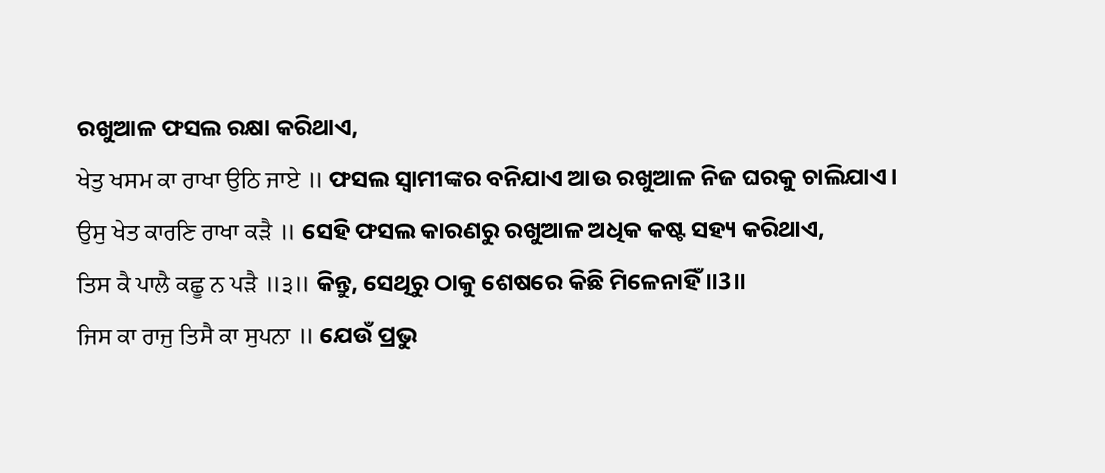ରଖୁଆଳ ଫସଲ ରକ୍ଷା କରିଥାଏ,
ਖੇਤੁ ਖਸਮ ਕਾ ਰਾਖਾ ਉਠਿ ਜਾਏ ॥ ଫସଲ ସ୍ଵାମୀଙ୍କର ବନିଯାଏ ଆଉ ରଖୁଆଳ ନିଜ ଘରକୁ ଚାଲିଯାଏ।
ਉਸੁ ਖੇਤ ਕਾਰਣਿ ਰਾਖਾ ਕੜੈ ॥ ସେହି ଫସଲ କାରଣରୁ ରଖୁଆଳ ଅଧିକ କଷ୍ଟ ସହ୍ୟ କରିଥାଏ,
ਤਿਸ ਕੈ ਪਾਲੈ ਕਛੂ ਨ ਪੜੈ ॥੩॥ କିନ୍ତୁ, ସେଥିରୁ ଠାକୁ ଶେଷରେ କିଛି ମିଳେନାହିଁ ॥3॥
ਜਿਸ ਕਾ ਰਾਜੁ ਤਿਸੈ ਕਾ ਸੁਪਨਾ ॥ ଯେଉଁ ପ୍ରଭୁ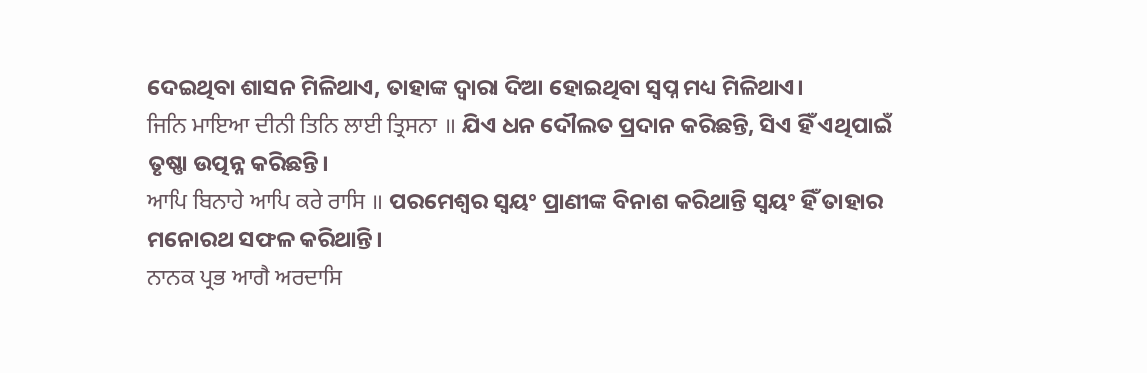ଦେଇଥିବା ଶାସନ ମିଳିଥାଏ, ତାହାଙ୍କ ଦ୍ଵାରା ଦିଆ ହୋଇଥିବା ସ୍ଵପ୍ନ ମଧ୍ୟ ମିଳିଥାଏ।
ਜਿਨਿ ਮਾਇਆ ਦੀਨੀ ਤਿਨਿ ਲਾਈ ਤ੍ਰਿਸਨਾ ॥ ଯିଏ ଧନ ଦୌଲତ ପ୍ରଦାନ କରିଛନ୍ତି, ସିଏ ହିଁ ଏଥିପାଇଁ ତୃଷ୍ଣା ଉତ୍ପନ୍ନ କରିଛନ୍ତି।
ਆਪਿ ਬਿਨਾਹੇ ਆਪਿ ਕਰੇ ਰਾਸਿ ॥ ପରମେଶ୍ଵର ସ୍ଵୟଂ ପ୍ରାଣୀଙ୍କ ବିନାଶ କରିଥାନ୍ତି ସ୍ଵୟଂ ହିଁ ତାହାର ମନୋରଥ ସଫଳ କରିଥାନ୍ତି।
ਨਾਨਕ ਪ੍ਰਭ ਆਗੈ ਅਰਦਾਸਿ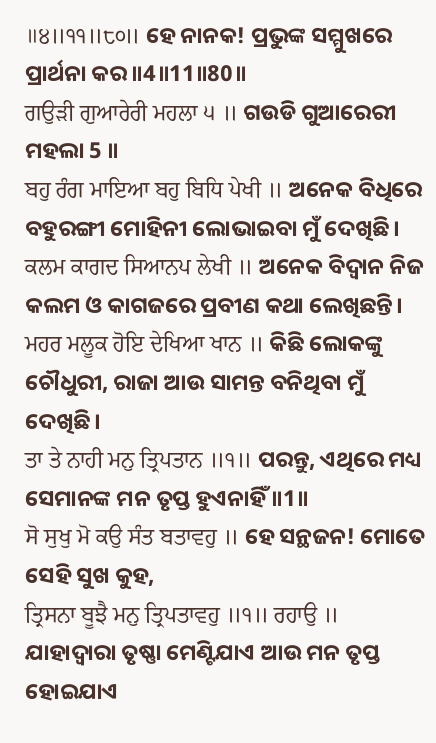॥੪॥੧੧॥੮੦॥ ହେ ନାନକ! ପ୍ରଭୁଙ୍କ ସମ୍ମୁଖରେ ପ୍ରାର୍ଥନା କର ॥4॥11॥80॥
ਗਉੜੀ ਗੁਆਰੇਰੀ ਮਹਲਾ ੫ ॥ ଗଉଡି ଗୁଆରେରୀ ମହଲା 5 ॥
ਬਹੁ ਰੰਗ ਮਾਇਆ ਬਹੁ ਬਿਧਿ ਪੇਖੀ ॥ ଅନେକ ବିଧିରେ ବହୁରଙ୍ଗୀ ମୋହିନୀ ଲୋଭାଇବା ମୁଁ ଦେଖିଛି।
ਕਲਮ ਕਾਗਦ ਸਿਆਨਪ ਲੇਖੀ ॥ ଅନେକ ବିଦ୍ଵାନ ନିଜ କଲମ ଓ କାଗଜରେ ପ୍ରବୀଣ କଥା ଲେଖିଛନ୍ତି।
ਮਹਰ ਮਲੂਕ ਹੋਇ ਦੇਖਿਆ ਖਾਨ ॥ କିଛି ଲୋକଙ୍କୁ ଚୌଧୁରୀ, ରାଜା ଆଉ ସାମନ୍ତ ବନିଥିବା ମୁଁ ଦେଖିଛି।
ਤਾ ਤੇ ਨਾਹੀ ਮਨੁ ਤ੍ਰਿਪਤਾਨ ॥੧॥ ପରନ୍ତୁ, ଏଥିରେ ମଧ୍ୟ ସେମାନଙ୍କ ମନ ତୃପ୍ତ ହୁଏନାହିଁ ॥1॥
ਸੋ ਸੁਖੁ ਮੋ ਕਉ ਸੰਤ ਬਤਾਵਹੁ ॥ ହେ ସନ୍ଥଜନ! ମୋତେ ସେହି ସୁଖ କୁହ,
ਤ੍ਰਿਸਨਾ ਬੂਝੈ ਮਨੁ ਤ੍ਰਿਪਤਾਵਹੁ ॥੧॥ ਰਹਾਉ ॥ ଯାହାଦ୍ୱାରା ତୃଷ୍ଣା ମେଣ୍ଟିଯାଏ ଆଉ ମନ ତୃପ୍ତ ହୋଇଯାଏ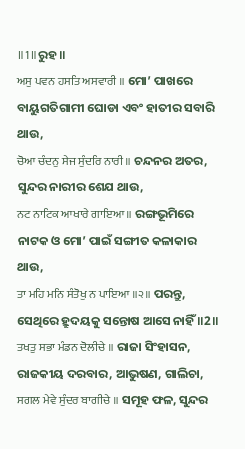॥1॥ରୁହ॥
ਅਸੁ ਪਵਨ ਹਸਤਿ ਅਸਵਾਰੀ ॥ ମୋ’ ପାଖରେ ବାୟୁଗତିଗାମୀ ଘୋଡା ଏବଂ ହାତୀର ସବାରି ଥାଉ,
ਚੋਆ ਚੰਦਨੁ ਸੇਜ ਸੁੰਦਰਿ ਨਾਰੀ ॥ ଚନ୍ଦନର ଅତର, ସୁନ୍ଦର ନାରୀର ଶେଯ ଥାଉ,
ਨਟ ਨਾਟਿਕ ਆਖਾਰੇ ਗਾਇਆ ॥ ରଙ୍ଗଭୂମିରେ ନାଟକ ଓ ମୋ’ ପାଇଁ ସଙ୍ଗୀତ କଳାକାର ଥାଉ,
ਤਾ ਮਹਿ ਮਨਿ ਸੰਤੋਖੁ ਨ ਪਾਇਆ ॥੨॥ ପରନ୍ତୁ, ସେଥିରେ ହ୍ରୁଦୟକୁ ସନ୍ତୋଷ ଆସେ ନାହିଁ ॥2॥
ਤਖਤੁ ਸਭਾ ਮੰਡਨ ਦੋਲੀਚੇ ॥ ରାଜା ସିଂହାସନ, ରାଜକୀୟ ଦରବାର, ଆଭୁଷଣ, ଗାଲିଚା,
ਸਗਲ ਮੇਵੇ ਸੁੰਦਰ ਬਾਗੀਚੇ ॥ ସମୂହ ଫଳ, ସୁନ୍ଦର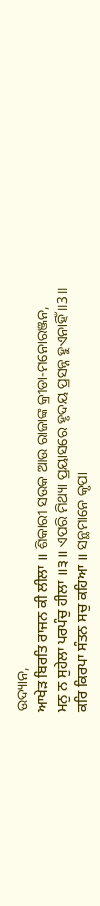ଉଦ୍ୟାନ,
ਆਖੇੜ ਬਿਰਤਿ ਰਾਜਨ ਕੀ ਲੀਲਾ ॥ ଶିକାରୀ ସଉକ ଆଉ ରାଜାଙ୍କ କ୍ରୀଡା-ମନୋରଞ୍ଜନ,
ਮਨੁ ਨ ਸੁਹੇਲਾ ਪਰਪੰਚੁ ਹੀਲਾ ॥੩॥ ଏପରି ମିଥ୍ୟା ପ୍ରୟାସରେ ହୃଦୟ ପ୍ରସନ୍ନ ହୁଏନାହିଁ ॥3॥
ਕਰਿ ਕਿਰਪਾ ਸੰਤਨ ਸਚੁ ਕਹਿਆ ॥ ସନ୍ଥମାନେ କୃପା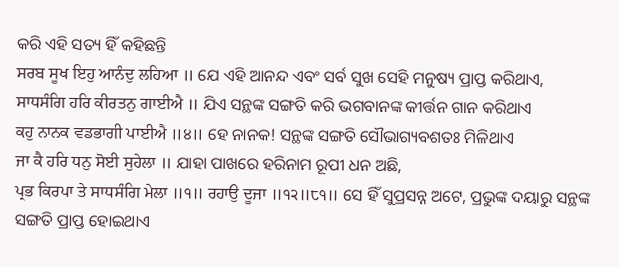କରି ଏହି ସତ୍ୟ ହିଁ କହିଛନ୍ତି
ਸਰਬ ਸੂਖ ਇਹੁ ਆਨੰਦੁ ਲਹਿਆ ॥ ଯେ ଏହି ଆନନ୍ଦ ଏବଂ ସର୍ବ ସୁଖ ସେହି ମନୁଷ୍ୟ ପ୍ରାପ୍ତ କରିଥାଏ,
ਸਾਧਸੰਗਿ ਹਰਿ ਕੀਰਤਨੁ ਗਾਈਐ ॥ ଯିଏ ସନ୍ଥଙ୍କ ସଙ୍ଗତି କରି ଭଗବାନଙ୍କ କୀର୍ତ୍ତନ ଗାନ କରିଥାଏ
ਕਹੁ ਨਾਨਕ ਵਡਭਾਗੀ ਪਾਈਐ ॥੪॥ ହେ ନାନକ! ସନ୍ଥଙ୍କ ସଙ୍ଗତି ସୌଭାଗ୍ୟବଶତଃ ମିଳିଥାଏ
ਜਾ ਕੈ ਹਰਿ ਧਨੁ ਸੋਈ ਸੁਹੇਲਾ ॥ ଯାହା ପାଖରେ ହରିନାମ ରୂପୀ ଧନ ଅଛି,
ਪ੍ਰਭ ਕਿਰਪਾ ਤੇ ਸਾਧਸੰਗਿ ਮੇਲਾ ॥੧॥ ਰਹਾਉ ਦੂਜਾ ॥੧੨॥੮੧॥ ସେ ହିଁ ସୁପ୍ରସନ୍ନ ଅଟେ, ପ୍ରଭୁଙ୍କ ଦୟାରୁ ସନ୍ଥଙ୍କ ସଙ୍ଗତି ପ୍ରାପ୍ତ ହୋଇଥାଏ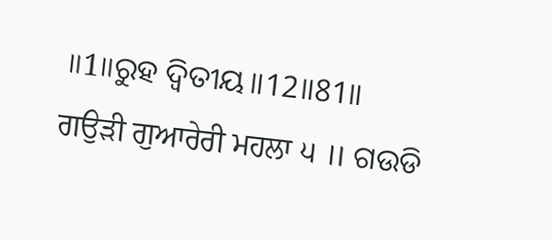॥1॥ରୁହ ଦ୍ଵିତୀୟ॥12॥81॥
ਗਉੜੀ ਗੁਆਰੇਰੀ ਮਹਲਾ ੫ ॥ ଗଉଡି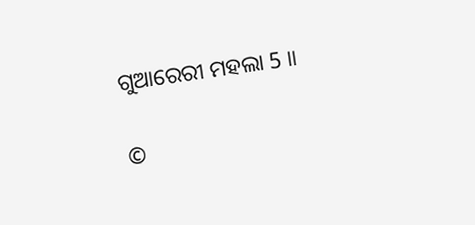ଗୁଆରେରୀ ମହଲା 5 ॥


©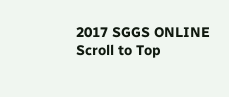2017 SGGS ONLINE
Scroll to Top